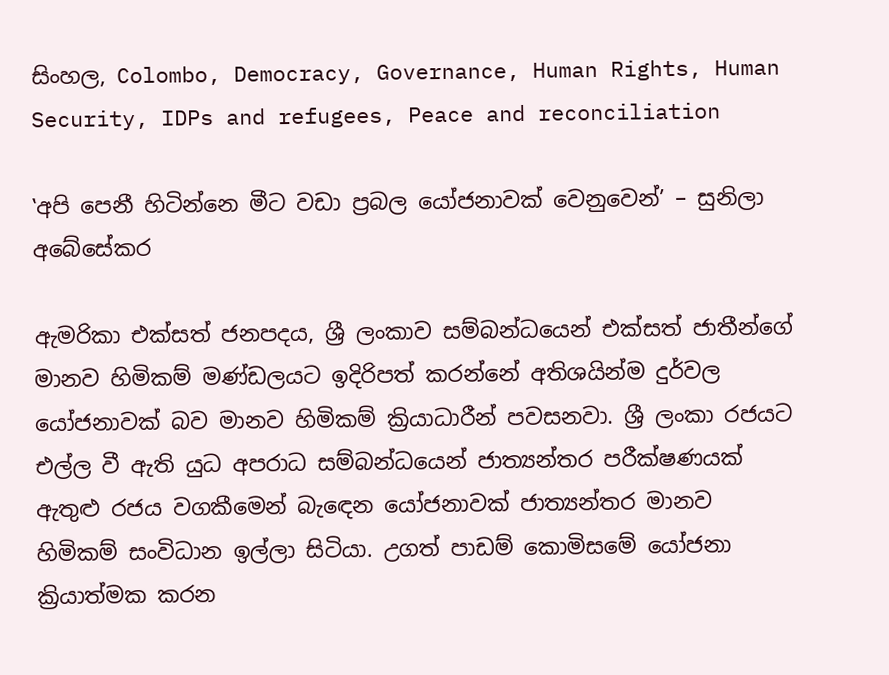සිංහල, Colombo, Democracy, Governance, Human Rights, Human Security, IDPs and refugees, Peace and reconciliation

‛අපි පෙනී හිටින්නෙ මීට වඩා ප්‍රබල යෝජනාවක් වෙනුවෙන්’ – සුනිලා අබේසේකර

ඇමරිකා එක්සත් ජනපදය, ශ්‍රී ලංකාව සම්බන්ධයෙන් එක්සත් ජාතීන්ගේ මානව හිමිකම් මණ්ඩලයට ඉදිරිපත් කරන්නේ අතිශයින්ම දුර්වල යෝජනාවක් බව මානව හිමිකම් ක්‍රියාධාරීන් පවසනවා. ශ්‍රී ලංකා රජයට එල්ල වී ඇති යුධ අපරාධ සම්බන්ධයෙන් ජාත්‍යන්තර පරීක්ෂණයක් ඇතුළු රජය වගකීමෙන් බැඳෙන යෝජනාවක් ජාත්‍යන්තර මානව හිමිකම් සංවිධාන ඉල්ලා සිටියා. උගත් පාඩම් කොමිසමේ යෝජනා ක්‍රියාත්මක කරන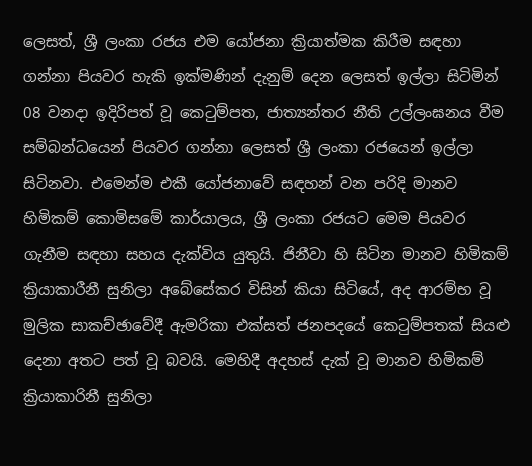ලෙසත්, ශ්‍රී ලංකා රජය එම යෝජනා ක්‍රියාත්මක කිරීම සඳහා ගන්නා පියවර හැකි ඉක්මණින් දැනුම් දෙන ලෙසත් ඉල්ලා සිටිමින් 08 වනදා ඉදිරිපත් වූ කෙටුම්පත, ජාත්‍යන්තර නීති උල්ලංඝනය වීම සම්බන්ධයෙන් පියවර ගන්නා ලෙසත් ශ්‍රී ලංකා රජයෙන් ඉල්ලා සිටිනවා. එමෙන්ම එකී යෝජනාවේ සඳහන් වන පරිදි මානව හිමිකම් කොමිසමේ කාර්යාලය, ශ්‍රී ලංකා රජයට මෙම පියවර ගැනීම සඳහා සහය දැක්විය යුතුයි. ජිනීවා හි සිටින මානව හිමිකම් ක්‍රියාකාරීනී සුනිලා අබේසේකර විසින් කියා සිටියේ, අද ආරම්භ වූ මුලික සාකච්ඡාවේදී ඇමරිකා එක්සත් ජනපදයේ කෙටුම්පතක් සියළු දෙනා අතට පත් වූ බවයි. මෙහිදී අදහස් දැක් වූ මානව හිමිකම් ක්‍රියාකාරිනී සුනිලා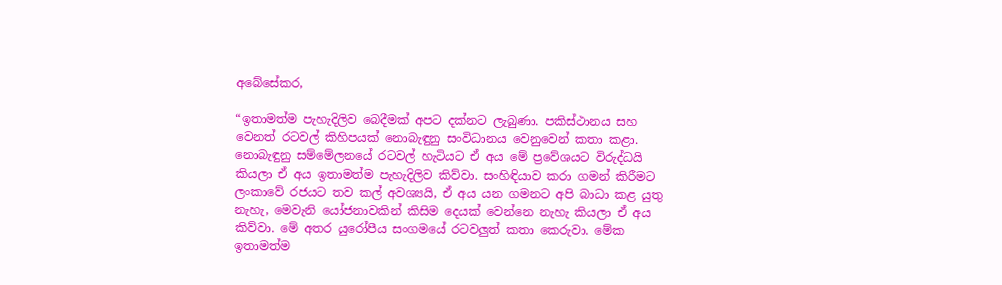අබේසේකර,

“ඉතාමත්ම පැහැදිලිව බෙදීමක් අපට දක්නට ලැබුණා. පකිස්ථානය සහ වෙනත් රටවල් කිහිපයක් නොබැඳුනු සංවිධානය වෙනුවෙන් කතා කළා. නොබැඳුනු සම්මේලනයේ රටවල් හැටියට ඒ අය මේ ප්‍රවේශයට විරුද්ධයි කියලා ඒ අය ඉතාමත්ම පැහැදිලිව කිව්වා. සංහිඳියාව කරා ගමන් කිරීමට ලංකාවේ රජයට තව කල් අවශ්‍යයි, ඒ අය යන ගමනට අපි බාධා කළ යුතු නැහැ, මෙවැනි යෝජනාවකින් කිසිම දෙයක් වෙන්නෙ නැහැ කියලා ඒ අය කිව්වා. මේ අතර යුරෝපීය සංගමයේ රටවලුත් කතා කෙරුවා. මේක ඉතාමත්ම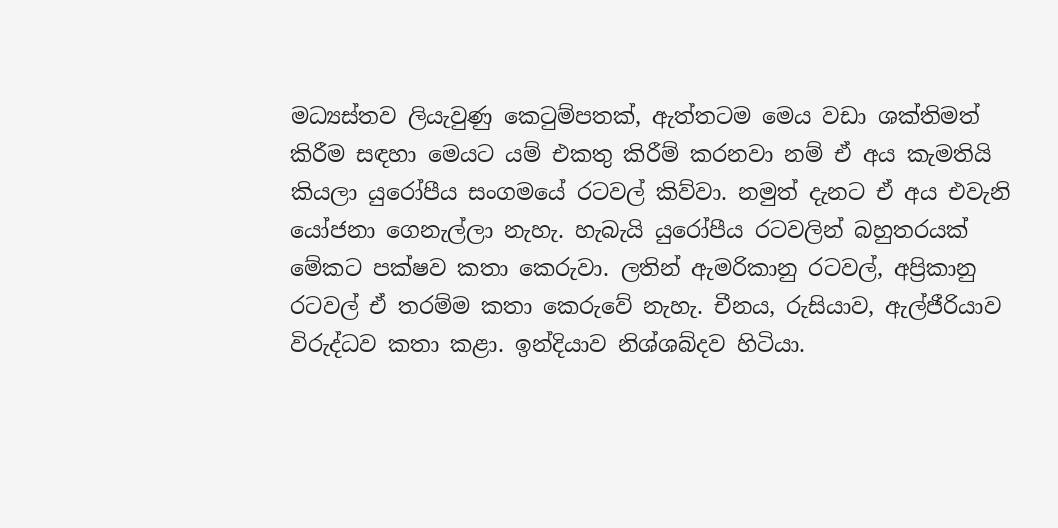මධ්‍යස්තව ලියැවුණු කෙටුම්පතක්, ඇත්තටම මෙය වඩා ශක්තිමත් කිරීම සඳහා මෙයට යම් එකතු කිරීම් කරනවා නම් ඒ අය කැමතියි කියලා යුරෝපීය සංගමයේ රටවල් කිව්වා. නමුත් දැනට ඒ අය එවැනි යෝජනා ගෙනැල්ලා නැහැ. හැබැයි යුරෝපීය රටවලින් බහුතරයක් මේකට පක්ෂව කතා කෙරුවා. ලතින් ඇමරිකානු රටවල්, අප්‍රිකානු රටවල් ඒ තරම්ම කතා කෙරුවේ නැහැ. චීනය, රුසියාව, ඇල්ජීරියාව විරුද්ධව කතා කළා. ඉන්දියාව නිශ්ශබ්දව හිටියා.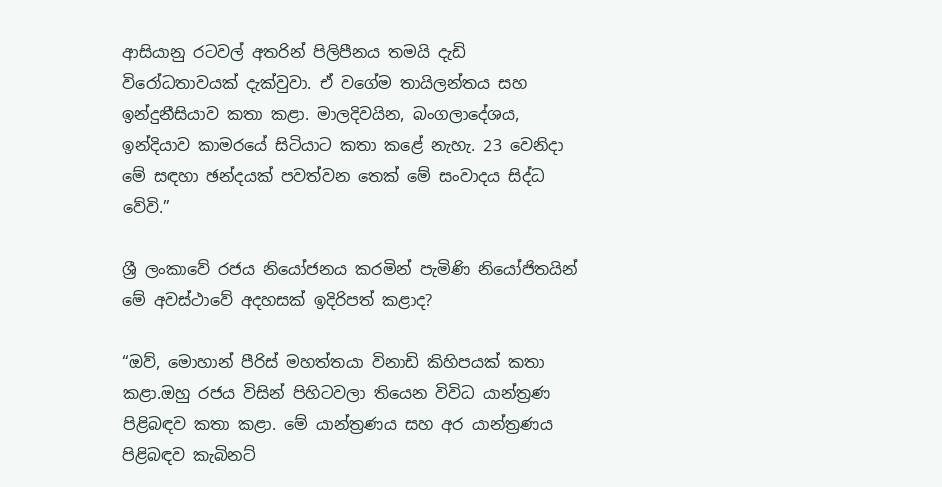ආසියානු රටවල් අතරින් පිලිපීනය තමයි දැඩි විරෝධතාවයක් දැක්වුවා. ඒ වගේම තායිලන්තය සහ ඉන්දුනීසියාව කතා කළා. මාලදිවයින, බංගලාදේශය, ඉන්දියාව කාමරයේ සිටියාට කතා කළේ නැහැ. 23 වෙනිදා මේ සඳහා ඡන්දයක් පවත්වන තෙක් මේ සංවාදය සිද්ධ වේවි.”

ශ්‍රී ලංකාවේ රජය නියෝජනය කරමින් පැමිණි නියෝජිතයින් මේ අවස්ථාවේ අදහසක් ඉදිරිපත් කළාද?

“ඔව්, මොහාන් පීරිස් මහත්තයා විනාඩි කිහිපයක් කතා කළා.ඔහු රජය විසින් පිහිටවලා තියෙන විවිධ යාන්ත්‍රණ පිළිබඳව කතා කළා. මේ යාන්ත්‍රණය සහ අර යාන්ත්‍රණය පිළිබඳව කැබිනට්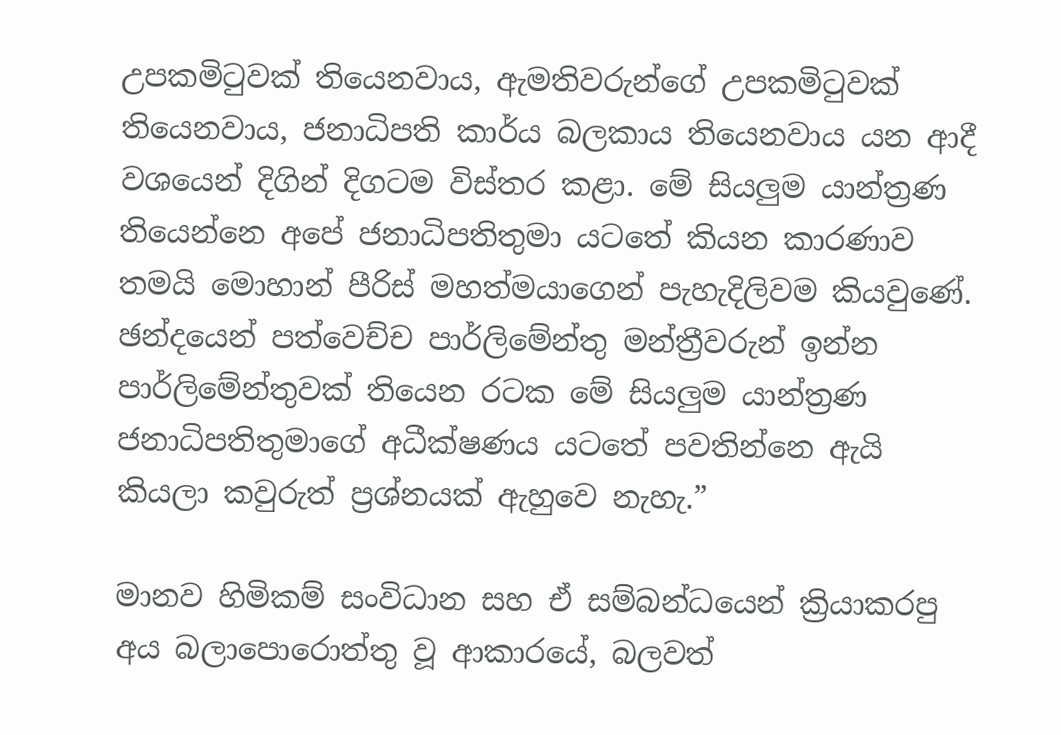උපකමිටුවක් තියෙනවාය, ඇමතිවරුන්ගේ උපකමිටුවක් තියෙනවාය, ජනාධිපති කාර්ය බලකාය තියෙනවාය යන ආදී වශයෙන් දිගින් දිගටම විස්තර කළා. මේ සියලුම යාන්ත්‍රණ තියෙන්නෙ අපේ ජනාධිපතිතුමා යටතේ කියන කාරණාව තමයි මොහාන් පීරිස් මහත්මයාගෙන් පැහැදිලිවම කියවුණේ. ඡන්දයෙන් පත්වෙච්ච පාර්ලිමේන්තු මන්ත්‍රීවරුන් ඉන්න පාර්ලිමේන්තුවක් තියෙන රටක මේ සියලුම යාන්ත්‍රණ ජනාධිපතිතුමාගේ අධීක්ෂණය යටතේ පවතින්නෙ ඇයි කියලා කවුරුත් ප්‍රශ්නයක් ඇහුවෙ නැහැ.”

මානව හිමිකම් සංවිධාන සහ ඒ සම්බන්ධයෙන් ක්‍රියාකරපු අය බලාපොරොත්තු වූ ආකාරයේ, බලවත්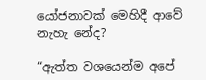යෝජනාවක් මෙහිදී ආවේ නැහැ නේද?

“ඇත්ත වශයෙන්ම අපේ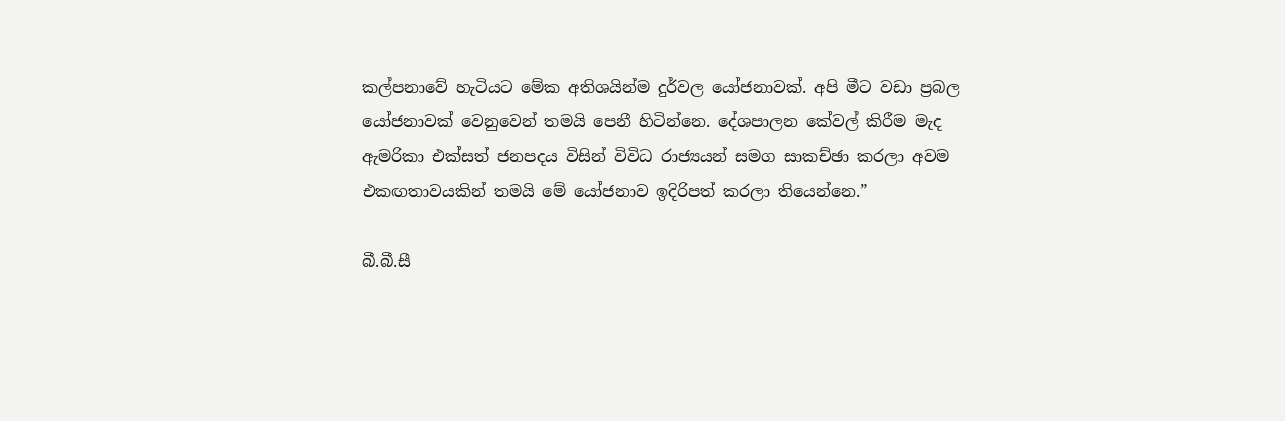කල්පනාවේ හැටියට මේක අතිශයින්ම දුර්වල යෝජනාවක්. අපි මීට වඩා ප්‍රබල යෝජනාවක් වෙනුවෙන් තමයි පෙනී හිටින්නෙ. දේශපාලන කේවල් කිරීම මැද ඇමරිකා එක්සත් ජනපදය විසින් විවිධ රාජ්‍යයන් සමග සාකච්ඡා කරලා අවම එකඟතාවයකින් තමයි මේ යෝජනාව ඉදිරිපත් කරලා තියෙන්නෙ.”

බී.බී.සී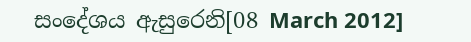සංදේශය ඇසුරෙනි[08 March 2012]